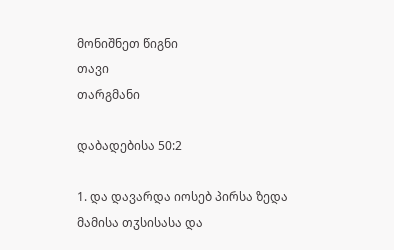მონიშნეთ წიგნი
თავი
თარგმანი

დაბადებისა 50:2

1. და დავარდა იოსებ პირსა ზედა მამისა თჳსისასა და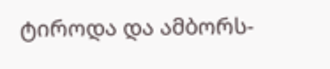ტიროდა და ამბორს-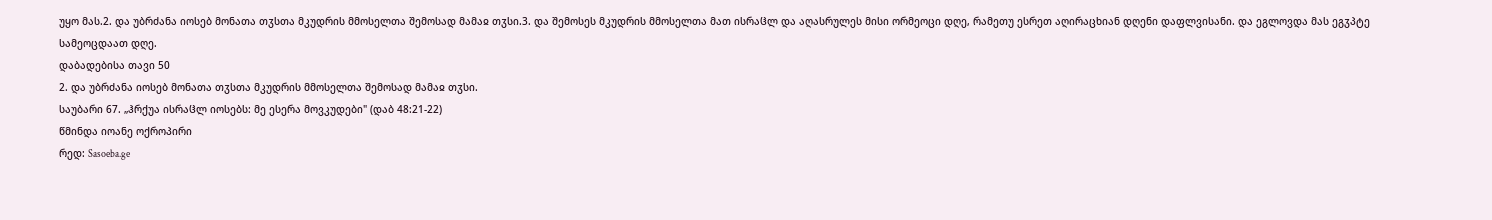უყო მას.2. და უბრძანა იოსებ მონათა თჳსთა მკუდრის მმოსელთა შემოსად მამაჲ თჳსი.3. და შემოსეს მკუდრის მმოსელთა მათ ისრაჱლ და აღასრულეს მისი ორმეოცი დღე, რამეთუ ესრეთ აღირაცხიან დღენი დაფლვისანი. და ეგლოვდა მას ეგჳპტე სამეოცდაათ დღე.
დაბადებისა თავი 50
2. და უბრძანა იოსებ მონათა თჳსთა მკუდრის მმოსელთა შემოსად მამაჲ თჳსი.
საუბარი 67. „ჰრქუა ისრაჱლ იოსებს: მე ესერა მოვკუდები" (დაბ 48:21-22)
წმინდა იოანე ოქროპირი
რედ: Sasoeba.ge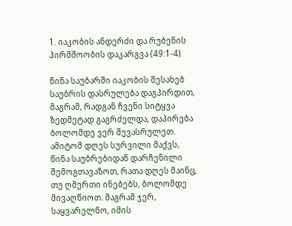1. იაკობის ანდერძი და რუბენის პირმშოობის დაკარგვა (49:1-4)

წინა საუბარში იაკობის შესახებ საუბრის დასრულება დაგპირდით, მაგრამ, რადგან ჩვენი სიტყვა ზედმეტად გაგრძელდა, დაპირება ბოლომდე ვერ შევასრულეთ. ამიტომ დღეს სურვილი მაქვს, წინა საუბრებიდან დარჩენილი შემოგთავაზოთ, რათა დღეს მაინც, თუ ღმერთი ინებებს, ბოლომდე მივაღწიოთ. მაგრამ ჯერ, საყვარელნო, იმის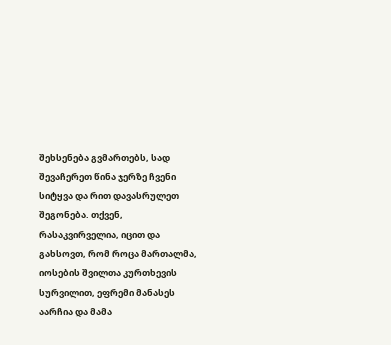შეხსენება გვმართებს, სად შევაჩერეთ წინა ჯერზე ჩვენი სიტყვა და რით დავასრულეთ შეგონება. თქვენ, რასაკვირველია, იცით და გახსოვთ, რომ როცა მართალმა, იოსების შვილთა კურთხევის სურვილით, ეფრემი მანასეს აარჩია და მამა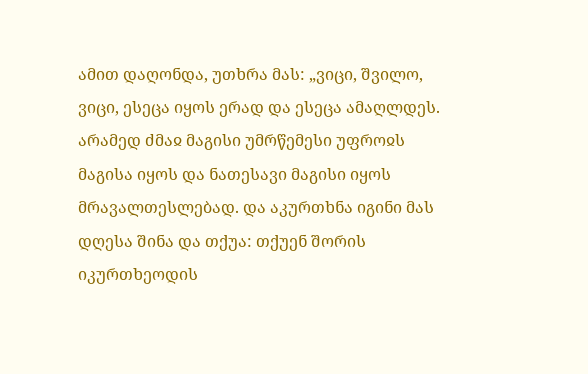ამით დაღონდა, უთხრა მას: „ვიცი, შვილო, ვიცი, ესეცა იყოს ერად და ესეცა ამაღლდეს. არამედ ძმაჲ მაგისი უმრწემესი უფროჲს მაგისა იყოს და ნათესავი მაგისი იყოს მრავალთესლებად. და აკურთხნა იგინი მას დღესა შინა და თქუა: თქუენ შორის იკურთხეოდის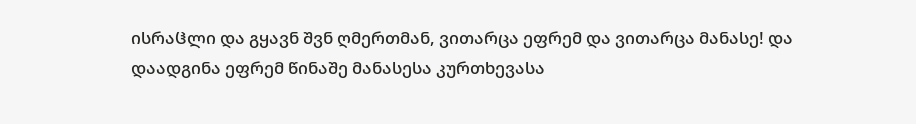ისრაჱლი და გყავნ შვნ ღმერთმან, ვითარცა ეფრემ და ვითარცა მანასე! და დაადგინა ეფრემ წინაშე მანასესა კურთხევასა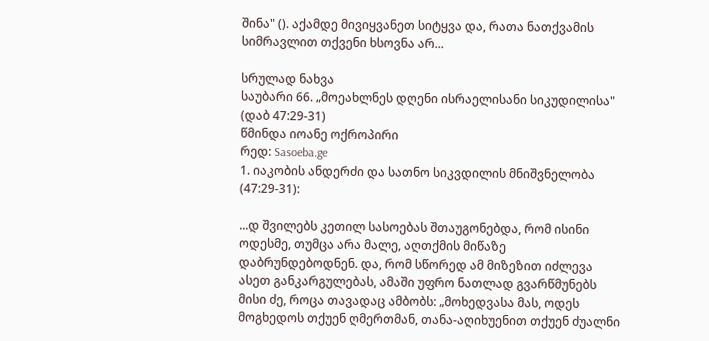შინა" (). აქამდე მივიყვანეთ სიტყვა და, რათა ნათქვამის სიმრავლით თქვენი ხსოვნა არ...

სრულად ნახვა
საუბარი 66. „მოეახლნეს დღენი ისრაელისანი სიკუდილისა" (დაბ 47:29-31)
წმინდა იოანე ოქროპირი
რედ: Sasoeba.ge
1. იაკობის ანდერძი და სათნო სიკვდილის მნიშვნელობა (47:29-31):

...დ შვილებს კეთილ სასოებას შთაუგონებდა, რომ ისინი ოდესმე, თუმცა არა მალე, აღთქმის მიწაზე დაბრუნდებოდნენ. და, რომ სწორედ ამ მიზეზით იძლევა ასეთ განკარგულებას, ამაში უფრო ნათლად გვარწმუნებს მისი ძე, როცა თავადაც ამბობს: „მოხედვასა მას, ოდეს მოგხედოს თქუენ ღმერთმან, თანა-აღიხუენით თქუენ ძუალნი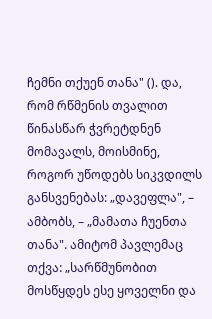ჩემნი თქუენ თანა" (). და, რომ რწმენის თვალით წინასწარ ჭვრეტდნენ მომავალს, მოისმინე, როგორ უწოდებს სიკვდილს განსვენებას: „დავეფლა", – ამბობს, – „მამათა ჩუენთა თანა". ამიტომ პავლემაც თქვა: „სარწმუნობით მოსწყდეს ესე ყოველნი და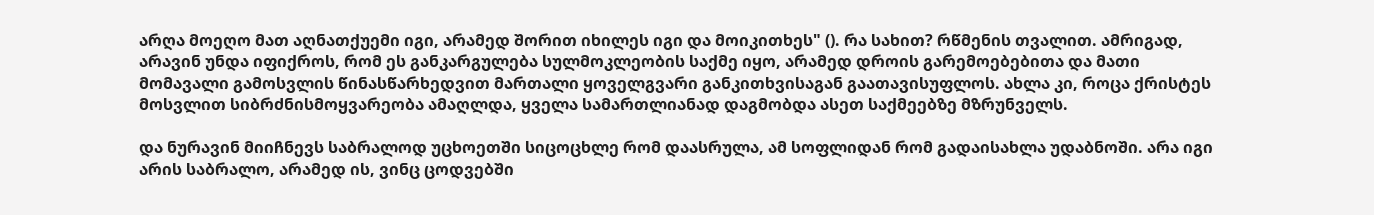არღა მოეღო მათ აღნათქუემი იგი, არამედ შორით იხილეს იგი და მოიკითხეს" (). რა სახით? რწმენის თვალით. ამრიგად, არავინ უნდა იფიქროს, რომ ეს განკარგულება სულმოკლეობის საქმე იყო, არამედ დროის გარემოებებითა და მათი მომავალი გამოსვლის წინასწარხედვით მართალი ყოველგვარი განკითხვისაგან გაათავისუფლოს. ახლა კი, როცა ქრისტეს მოსვლით სიბრძნისმოყვარეობა ამაღლდა, ყველა სამართლიანად დაგმობდა ასეთ საქმეებზე მზრუნველს.

და ნურავინ მიიჩნევს საბრალოდ უცხოეთში სიცოცხლე რომ დაასრულა, ამ სოფლიდან რომ გადაისახლა უდაბნოში. არა იგი არის საბრალო, არამედ ის, ვინც ცოდვებში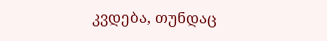კვდება, თუნდაც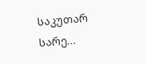საკუთარ სარე...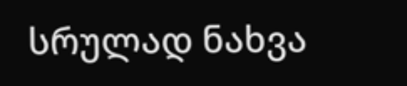სრულად ნახვა